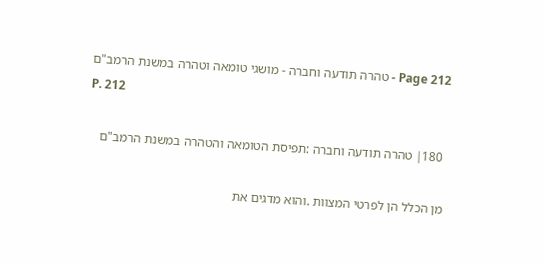Page 212 - טהרה תודעה וחברה - מושגי טומאה וטהרה במשנת הרמב"ם
P. 212

 180׀ טהרה תודעה וחברה :תפיסת הטומאה והטהרה במשנת הרמב"ם

מן הכלל הן לפרטי המצוות .והוא מדגים את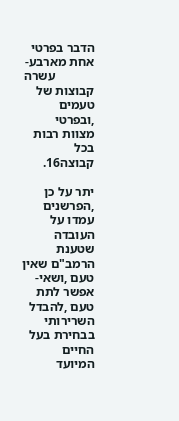הדבר בפרטי אחת מארבע-
            עשרה קבוצות של טעמים ,ובפרטי מצוות רבות בכל קבוצה16.

יתר על כן ,הפרשנים עמדו על העובדה שטענת הרמב"ם שאין טעם ,ושאי-
אפשר לתת טעם ,להבדל השרירותי בבחירת בעל החיים המיועד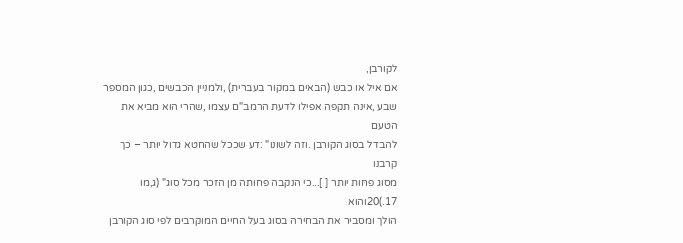לקורבן,
אם איל או כבש (הבאים במקור בעברית) ,ולמניין הכבשים ,כגון המספר
שבע ,אינה תקפה אפילו לדעת הרמב"ם עצמו ,שהרי הוא מביא את הטעם
להבדל בסוג הקורבן .וזה לשונו" :דע שככל שהחטא גדול יותר – כך קרבנו
מסוג פחּות יותר [ ]...כי הנקבה פחותה מן הזכר מכל סוג" (ג,מו 17.)20והוא
הולך ומסביר את הבחירה בסוג בעל החיים המוקרבים לפי סוג הקורבן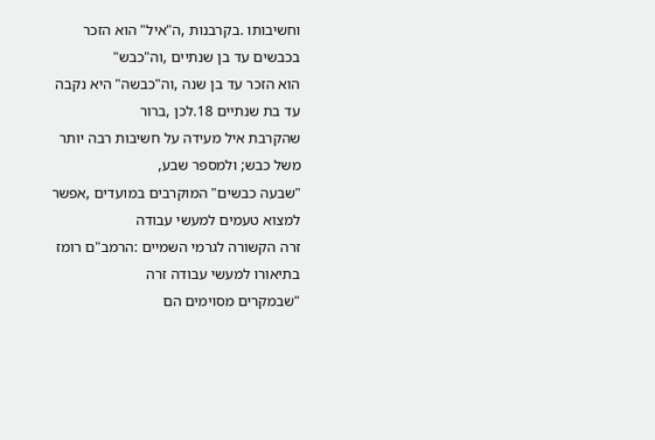וחשיבותו .בקרבנות ,ה"איל" הוא הזכר בכבשים עד בן שנתיים ,וה"כבש"
הוא הזכר עד בן שנה ,וה"כבשה" היא נקבה עד בת שנתיים 18.לכן ,ברור
שהקרבת איל מעידה על חשיבות רבה יותר משל כבש; ולמספר שבע,
"שבעה כבשים" המוקרבים במועדים ,אפשר למצוא טעמים למעשי עבודה
זרה הקשורה לגרמי השמיים :הרמב"ם רומז בתיאורו למעשי עבודה זרה
"שבמקרים מסוימים הם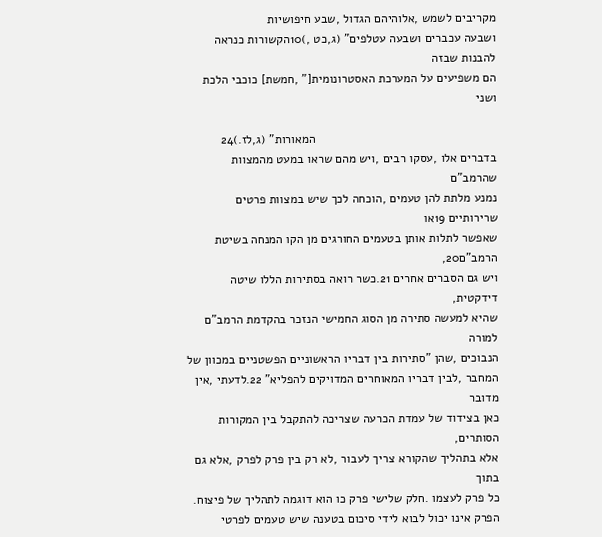מקריבים לשמש ,אלוהיהם הגדול ,שבע חיפושיות
ושבעה עכברים ושבעה עטלפים" (ג,כט ,)10הקשורות כנראה להבנות שבזה
הם משפיעים על המערכת האסטרונומית[" ,חמשת] כוכבי הלכת ושני

                                                     המאורות" (ג,לז.)24
בדברים אלו ,עסקו רבים ,ויש מהם שראו במעט מהמצוות שהרמב"ם
נמנע מלתת להן טעמים ,הוכחה לכך שיש במצוות פרטים שרירותיים 19או
שאפשר לתלות אותן בטעמים החורגים מן הקו המנחה בשיטת הרמב"ם20,
ויש גם הסברים אחרים 21.כשר רואה בסתירות הללו שיטה דידקטית,
שהיא למעשה סתירה מן הסוג החמישי הנזכר בהקדמת הרמב"ם למורה
הנבוכים ,שהן "סתירות בין דבריו הראשוניים הפשטניים במכוון של
המחבר ,לבין דבריו המאוחרים המדויקים להפליא" 22.לדעתי ,אין מדובר
כאן בצידוד של עמדת הכרעה שצריכה להתקבל בין המקורות הסותרים,
אלא בתהליך שהקורא צריך לעבור ,לא רק בין פרק לפרק ,אלא גם בתוך
כל פרק לעצמו .חלק שלישי פרק כו הוא דוגמה לתהליך של פיצוח.
הפרק אינו יכול לבוא לידי סיכום בטענה שיש טעמים לפרטי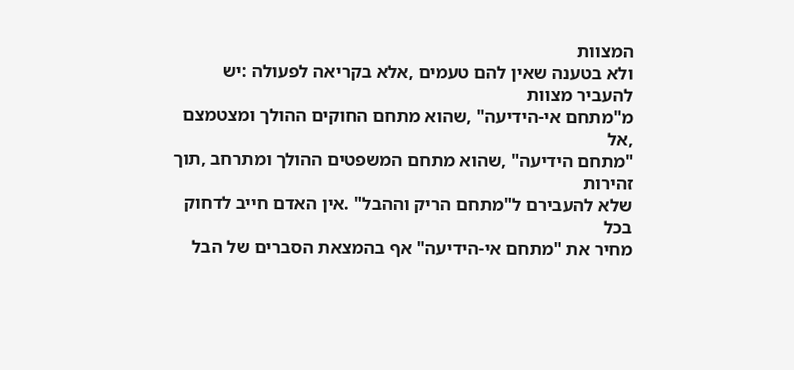המצוות
ולא בטענה שאין להם טעמים ,אלא בקריאה לפעולה :יש להעביר מצוות
מ"מתחם אי-הידיעה" ,שהוא מתחם החוקים ההולך ומצטמצם ,אל
"מתחם הידיעה" ,שהוא מתחם המשפטים ההולך ומתרחב ,תוך זהירות
שלא להעבירם ל"מתחם הריק וההבל" .אין האדם חייב לדחוק בכל
מחיר את "מתחם אי-הידיעה" אף בהמצאת הסברים של הבל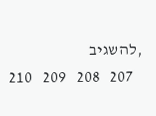,להשגיב
   207   208   209   210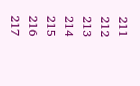211   212   213   214   215   216   217